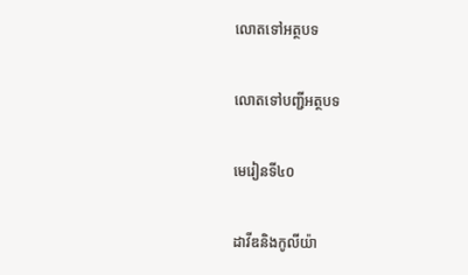លោតទៅអត្ថបទ

លោតទៅបញ្ជីអត្ថបទ

មេរៀនទី៤០

ដាវីឌនិងកូលីយ៉ា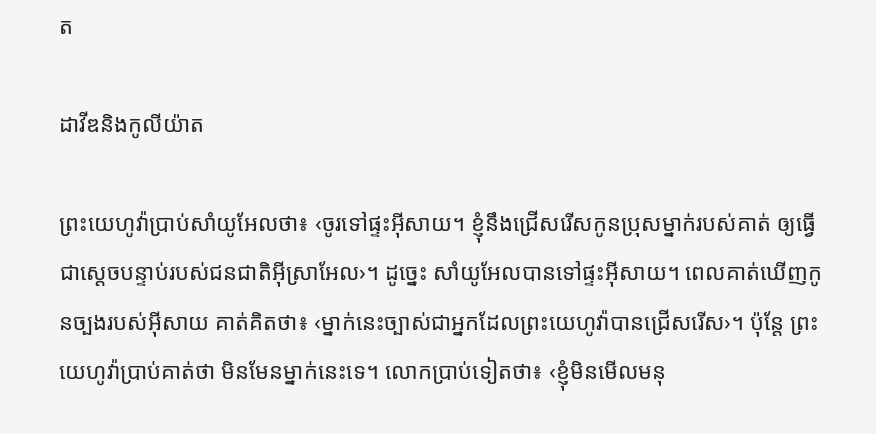ត

ដាវីឌនិងកូលីយ៉ាត

ព្រះយេហូវ៉ាប្រាប់សាំយូអែលថា៖ ‹ចូរទៅផ្ទះអ៊ីសាយ។ ខ្ញុំនឹងជ្រើសរើសកូនប្រុសម្នាក់របស់គាត់ ឲ្យធ្វើជាស្ដេចបន្ទាប់របស់ជនជាតិអ៊ីស្រាអែល›។ ដូច្នេះ សាំយូអែលបានទៅផ្ទះអ៊ីសាយ។ ពេលគាត់ឃើញកូនច្បងរបស់អ៊ីសាយ គាត់គិតថា៖ ‹ម្នាក់នេះច្បាស់ជាអ្នកដែលព្រះយេហូវ៉ាបានជ្រើសរើស›។ ប៉ុន្តែ ព្រះយេហូវ៉ាប្រាប់គាត់ថា មិនមែនម្នាក់នេះទេ។ លោកប្រាប់ទៀតថា៖ ‹ខ្ញុំមិនមើលមនុ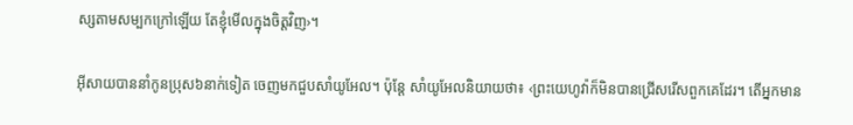ស្សតាមសម្បកក្រៅឡើយ តែខ្ញុំមើលក្នុងចិត្តវិញ›។

អ៊ីសាយបាននាំកូនប្រុស៦នាក់ទៀត ចេញមកជួបសាំយូអែល។ ប៉ុន្តែ សាំយូអែលនិយាយថា៖ ‹ព្រះយេហូវ៉ាក៏មិនបានជ្រើសរើសពួកគេដែរ។ តើអ្នកមាន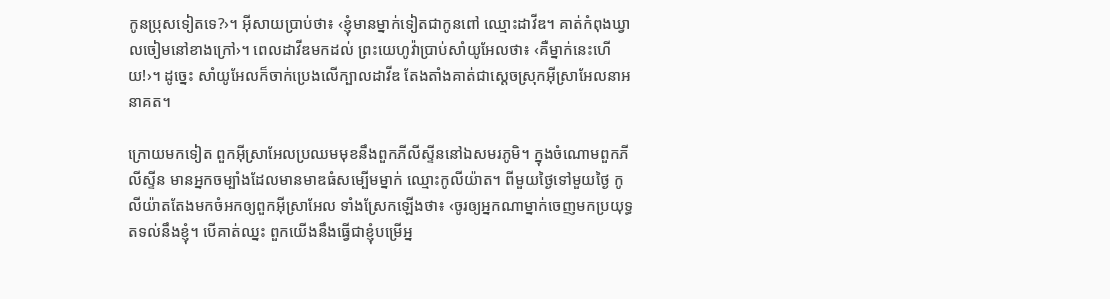កូនប្រុសទៀតទេ?›។ អ៊ីសាយប្រាប់ថា៖ ‹ខ្ញុំមានម្នាក់ទៀតជាកូនពៅ ឈ្មោះដាវីឌ។ គាត់កំពុងឃ្វាលចៀមនៅខាងក្រៅ›។ ពេលដាវីឌមកដល់ ព្រះយេហូវ៉ាប្រាប់សាំយូអែលថា៖ ‹គឺម្នាក់នេះហើយ!›។ ដូច្នេះ សាំយូអែលក៏ចាក់ប្រេងលើក្បាលដាវីឌ តែងតាំងគាត់ជាស្ដេចស្រុកអ៊ីស្រាអែលនាអនាគត។

ក្រោយមកទៀត ពួកអ៊ីស្រាអែលប្រឈមមុខនឹងពួកភីលីស្ទីននៅឯសមរភូមិ។ ក្នុងចំណោមពួកភីលីស្ទីន មានអ្នកចម្បាំងដែលមានមាឌធំសម្បើមម្នាក់ ឈ្មោះកូលីយ៉ាត។ ពីមួយថ្ងៃទៅមួយថ្ងៃ កូលីយ៉ាតតែងមកចំអកឲ្យពួកអ៊ីស្រាអែល ទាំងស្រែកឡើងថា៖ ‹ចូរឲ្យអ្នកណាម្នាក់ចេញមកប្រយុទ្ធតទល់នឹងខ្ញុំ។ បើគាត់ឈ្នះ ពួកយើងនឹងធ្វើជាខ្ញុំបម្រើអ្ន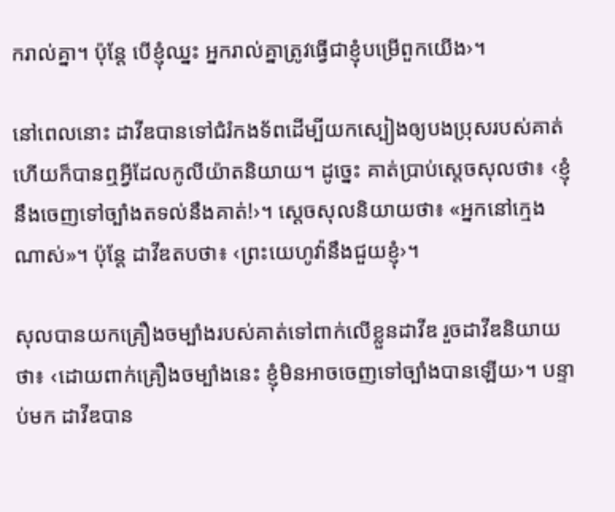ករាល់គ្នា។ ប៉ុន្តែ បើខ្ញុំឈ្នះ អ្នករាល់គ្នាត្រូវធ្វើជាខ្ញុំបម្រើពួកយើង›។

នៅពេលនោះ ដាវីឌបានទៅជំរំកងទ័ពដើម្បីយកស្បៀងឲ្យបងប្រុសរបស់គាត់ ហើយក៏បានឮអ្វីដែលកូលីយ៉ាតនិយាយ។ ដូច្នេះ គាត់ប្រាប់ស្ដេចសុលថា៖ ‹ខ្ញុំនឹងចេញទៅច្បាំងតទល់នឹងគាត់!›។ ស្ដេចសុលនិយាយថា៖ «អ្នកនៅក្មេងណាស់»។ ប៉ុន្តែ ដាវីឌតបថា៖ ‹ព្រះយេហូវ៉ានឹងជួយខ្ញុំ›។

សុលបានយកគ្រឿងចម្បាំងរបស់គាត់ទៅពាក់លើខ្លួនដាវីឌ រួចដាវីឌនិយាយថា៖ ‹ដោយពាក់គ្រឿងចម្បាំងនេះ ខ្ញុំមិនអាចចេញទៅច្បាំងបានឡើយ›។ បន្ទាប់មក ដាវីឌបាន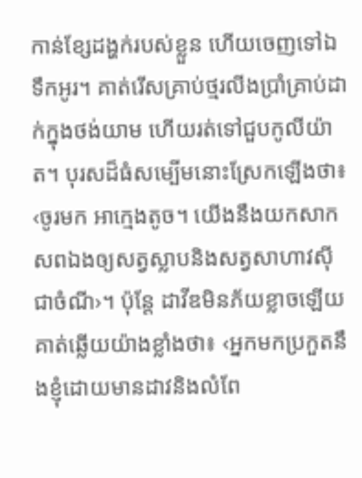កាន់ខ្សែដង្ហក់របស់ខ្លួន ហើយចេញទៅឯទឹកអូរ។ គាត់រើសគ្រាប់ថ្មរលីងប្រាំគ្រាប់ដាក់ក្នុងថង់យាម ហើយរត់ទៅជួបកូលីយ៉ាត។ បុរសដ៏ធំសម្បើមនោះស្រែកឡើងថា៖ ‹ចូរមក អាក្មេងតូច។ យើងនឹងយកសាកសពឯងឲ្យសត្វស្លាបនិងសត្វសាហាវស៊ីជាចំណី›។ ប៉ុន្តែ ដាវីឌមិនភ័យខ្លាចឡើយ គាត់ឆ្លើយយ៉ាងខ្លាំងថា៖ ‹អ្នកមកប្រកួតនឹងខ្ញុំដោយមានដាវនិងលំពែ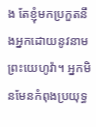ង តែខ្ញុំមកប្រកួតនឹងអ្នកដោយនូវនាមព្រះយេហូវ៉ា។ អ្នកមិនមែនកំពុងប្រយុទ្ធ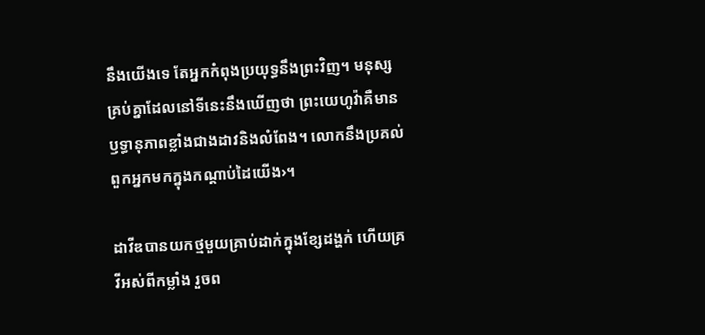នឹងយើងទេ តែអ្នកកំពុងប្រយុទ្ធនឹងព្រះវិញ។ មនុស្សគ្រប់គ្នាដែលនៅទីនេះនឹងឃើញថា ព្រះយេហូវ៉ាគឺមានឫទ្ធានុភាពខ្លាំងជាងដាវនិងលំពែង។ លោកនឹងប្រគល់ពួកអ្នកមកក្នុងកណ្ដាប់ដៃយើង›។

ដាវីឌបានយកថ្មមួយគ្រាប់ដាក់ក្នុងខ្សែដង្ហក់ ហើយគ្រវីអស់ពីកម្លាំង រួចព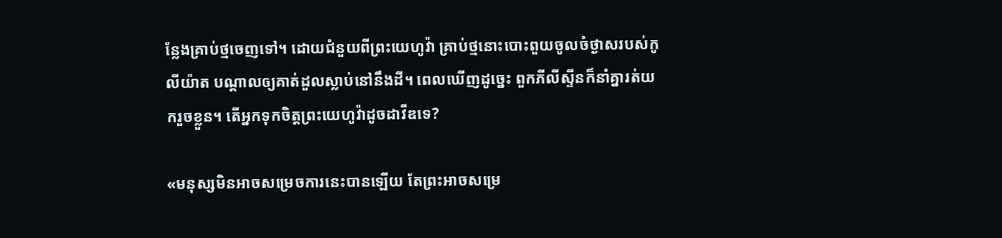ន្លែងគ្រាប់ថ្មចេញទៅ។ ដោយជំនួយពីព្រះយេហូវ៉ា គ្រាប់ថ្មនោះបោះពួយចូលចំថ្ងាសរបស់កូលីយ៉ាត បណ្ដាលឲ្យគាត់ដួលស្លាប់នៅនឹងដី។ ពេលឃើញដូច្នេះ ពួកភីលីស្ទីនក៏នាំគ្នារត់យករួចខ្លួន។ តើអ្នកទុកចិត្តព្រះយេហូវ៉ាដូចដាវីឌទេ?

«មនុស្សមិនអាចសម្រេចការនេះបានឡើយ តែព្រះអាចសម្រេ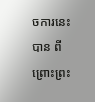ចការនេះបាន ពីព្រោះព្រះ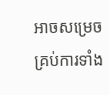អាចសម្រេចគ្រប់ការទាំង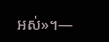អស់»។—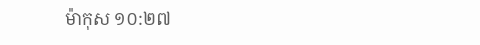ម៉ាកុស ១០:២៧